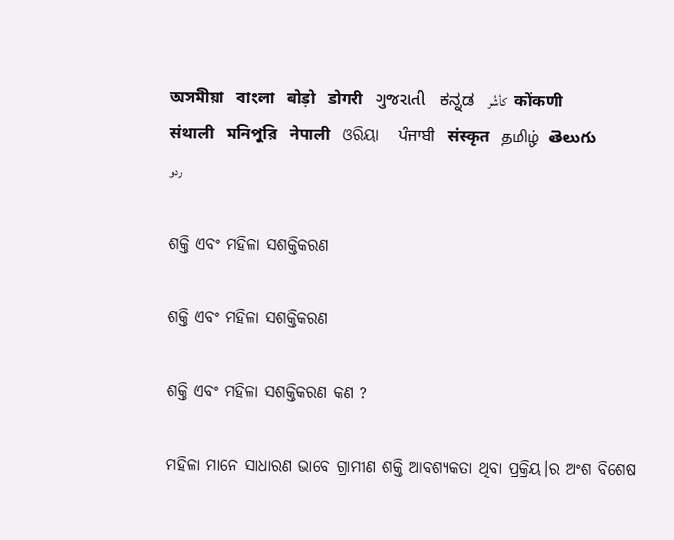অসমীয়া   বাংলা   बोड़ो   डोगरी   ગુજરાતી   ಕನ್ನಡ   كأشُر   कोंकणी   संथाली   মনিপুরি   नेपाली   ଓରିୟା   ਪੰਜਾਬੀ   संस्कृत   தமிழ்  తెలుగు   ردو

ଶକ୍ତି ଏବଂ ମହିଳା ସଶକ୍ତିକରଣ

ଶକ୍ତି ଏବଂ ମହିଳା ସଶକ୍ତିକରଣ

ଶକ୍ତି ଏବଂ ମହିଳା ସଶକ୍ତିକରଣ କଣ ?

ମହିଳା ମାନେ ସାଧାରଣ ଭାବେ ଗ୍ରାମୀଣ ଶକ୍ତି ଆବଶ୍ୟକତା ଥିବା ପ୍ରକ୍ରିୟ।ର ଅଂଶ ବିଶେଷ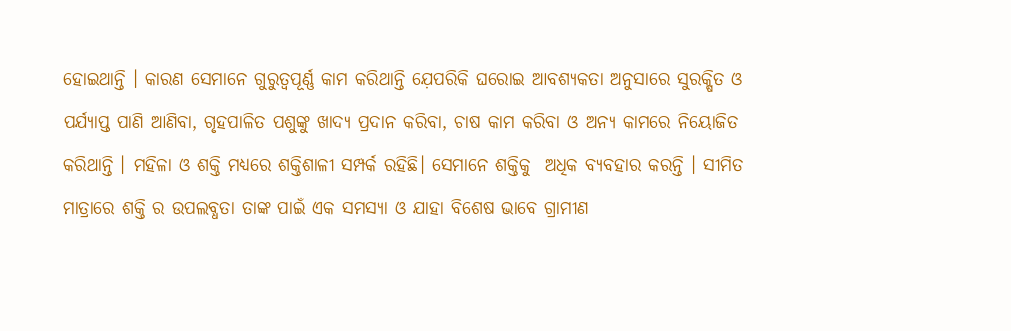ହୋଇଥାନ୍ତି । କାରଣ ସେମାନେ ଗୁରୁତ୍ଵପୂର୍ଣ୍ଣ କାମ କରିଥାନ୍ତି ଯ଼େପରିକି ଘରୋଇ ଆବଶ୍ୟକତା ଅନୁସାରେ ସୁରକ୍ଷିତ ଓ ପର୍ଯ୍ୟାପ୍ତ ପାଣି ଆଣିବା, ଗୃହପାଳିତ ପଶୁଙ୍କୁ ଖାଦ୍ୟ ପ୍ରଦାନ କରିବା, ଚାଷ କାମ କରିବା ଓ ଅନ୍ୟ କାମରେ ନିୟୋଜିତ କରିଥାନ୍ତି । ମହିଳା ଓ ଶକ୍ତି ମଧ୍ୟରେ ଶକ୍ତିଶାଳୀ ସମ୍ପର୍କ ରହିଛି। ସେମାନେ ଶକ୍ତିକୁ  ଅଧିକ ବ୍ୟବହାର କରନ୍ତି । ସୀମିତ ମାତ୍ରାରେ ଶକ୍ତି ର ଉପଲବ୍ଧତା ତାଙ୍କ ପାଇଁ ଏକ ସମସ୍ୟା ଓ ଯାହା ବିଶେଷ ଭାବେ ଗ୍ରାମୀଣ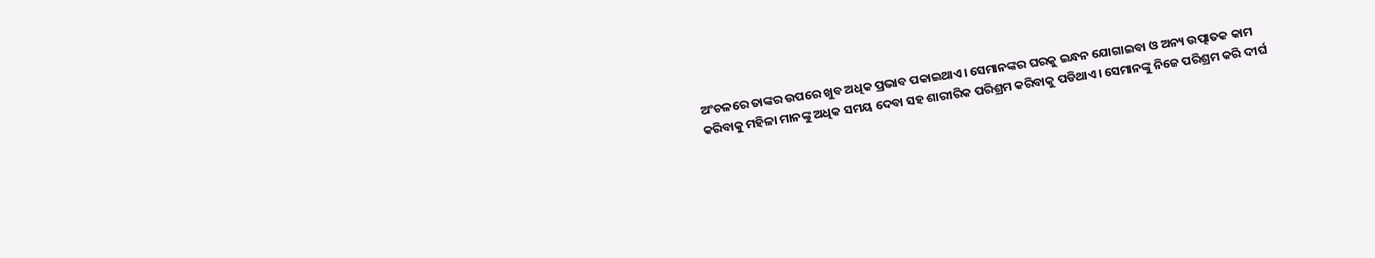ଅଂଚଳରେ ତାଙ୍କର ଉପରେ ଖୁବ ଅଧିକ ପ୍ରଭାବ ପକାଇଥାଏ। ସେମାନଙ୍କର ଘରକୁ ଇନ୍ଧନ ଯୋଗାଇବା ଓ ଅନ୍ୟ ଉତ୍ପାତକ କାମ କରିବାକୁ ମହିଳା ମାନଙ୍କୁ ଅଧିକ ସମୟ ଦେବା ସହ ଶାରୀରିକ ପରିଶ୍ରମ କରିବାକୁ ପଡିଥାଏ। ସେମାନଙ୍କୁ ନିଜେ ପରିଶ୍ରମ କରି ଦୀର୍ଘ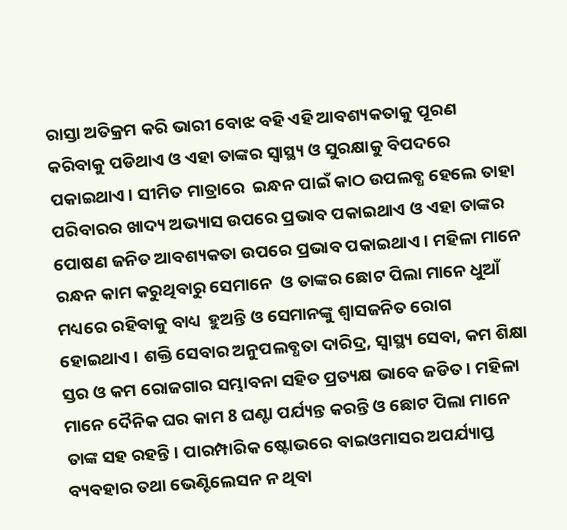ରାସ୍ତା ଅତିକ୍ରମ କରି ଭାରୀ ବୋଝ ବହି ଏହି ଆବଶ୍ୟକତାକୁ ପୂରଣ କରିବାକୁ ପଡିଥାଏ ଓ ଏହା ତାଙ୍କର ସ୍ୱାସ୍ଥ୍ୟ ଓ ସୁରକ୍ଷାକୁ ବିପଦରେ ପକାଇଥାଏ। ସୀମିତ ମାତ୍ରାରେ  ଇନ୍ଧନ ପାଇଁ କାଠ ଉପଲବ୍ଧ ହେଲେ ତାହା ପରିବାରର ଖାଦ୍ୟ ଅଭ୍ୟାସ ଉପରେ ପ୍ରଭାବ ପକାଇଥାଏ ଓ ଏହା ତାଙ୍କର ପୋଷଣ ଜନିତ ଆବଶ୍ୟକତା ଉପରେ ପ୍ରଭାବ ପକାଇଥାଏ । ମହିଳା ମାନେ ରନ୍ଧନ କାମ କରୁଥିବାରୁ ସେମାନେ  ଓ ତାଙ୍କର ଛୋଟ ପିଲା ମାନେ ଧୁଆଁ ମଧ୍ୟରେ ରହିବାକୁ ବାଧ୍ୟ  ହୁଅନ୍ତି ଓ ସେମାନଙ୍କୁ ଶ୍ଵାସଜନିତ ରୋଗ ହୋଇଥାଏ। ଶକ୍ତି ସେବାର ଅନୁପଲବ୍ଧତା ଦାରିଦ୍ର, ସ୍ୱାସ୍ଥ୍ୟ ସେବା, କମ ଶିକ୍ଷା ସ୍ତର ଓ କମ ରୋଜଗାର ସମ୍ଭାବନା ସହିତ ପ୍ରତ୍ୟକ୍ଷ ଭାବେ ଜଡିତ। ମହିଳା ମାନେ ଦୈନିକ ଘର କାମ 8 ଘଣ୍ଟା ପର୍ଯ୍ୟନ୍ତ କରନ୍ତି ଓ ଛୋଟ ପିଲା ମାନେ ତାଙ୍କ ସହ ରହନ୍ତି। ପାରମ୍ପାରିକ ଷ୍ଟୋଭରେ ବାଇଓମାସର ଅପର୍ଯ୍ୟାପ୍ତ  ବ୍ୟବହାର ତଥା ଭେଣ୍ଟିଲେସନ ନ ଥିବା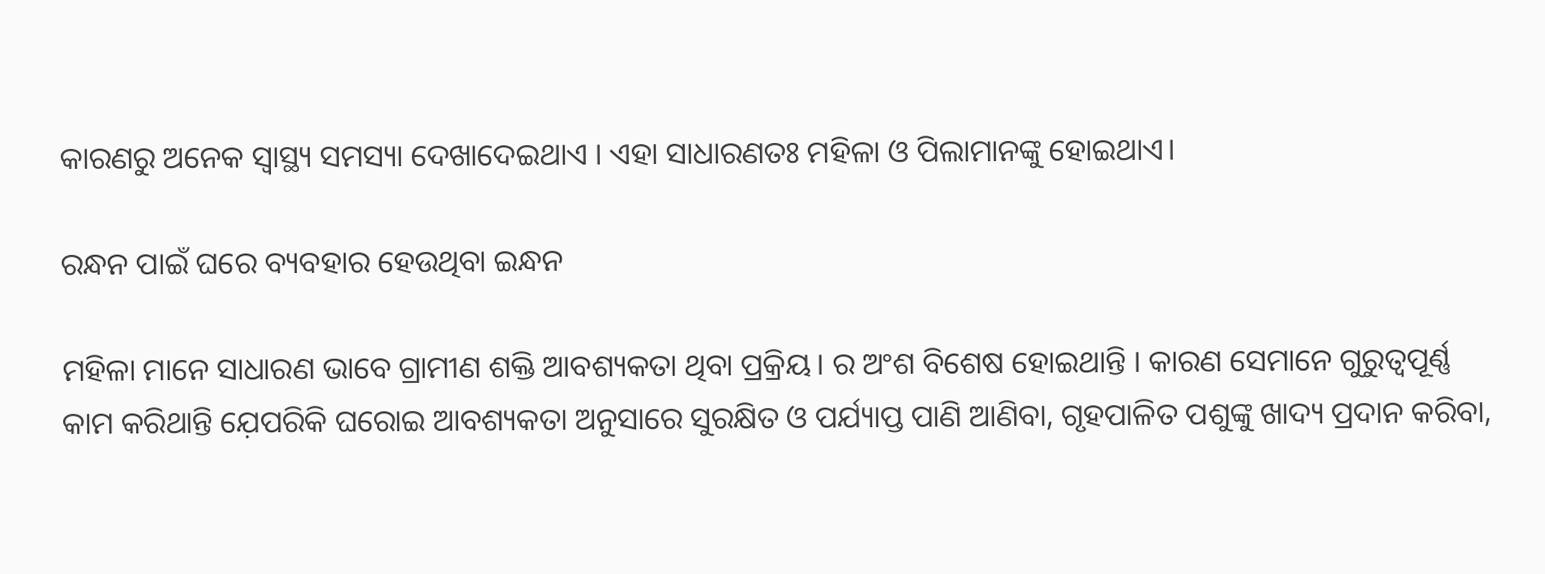କାରଣରୁ ଅନେକ ସ୍ୱାସ୍ଥ୍ୟ ସମସ୍ୟା ଦେଖାଦେଇଥାଏ । ଏହା ସାଧାରଣତଃ ମହିଳା ଓ ପିଲାମାନଙ୍କୁ ହୋଇଥାଏ।

ରନ୍ଧନ ପାଇଁ ଘରେ ବ୍ୟବହାର ହେଉଥିବା ଇନ୍ଧନ

ମହିଳା ମାନେ ସାଧାରଣ ଭାବେ ଗ୍ରାମୀଣ ଶକ୍ତି ଆବଶ୍ୟକତା ଥିବା ପ୍ରକ୍ରିୟ। ର ଅଂଶ ବିଶେଷ ହୋଇଥାନ୍ତି । କାରଣ ସେମାନେ ଗୁରୁତ୍ଵପୂର୍ଣ୍ଣ କାମ କରିଥାନ୍ତି ଯ଼େପରିକି ଘରୋଇ ଆବଶ୍ୟକତା ଅନୁସାରେ ସୁରକ୍ଷିତ ଓ ପର୍ଯ୍ୟାପ୍ତ ପାଣି ଆଣିବା, ଗୃହପାଳିତ ପଶୁଙ୍କୁ ଖାଦ୍ୟ ପ୍ରଦାନ କରିବା,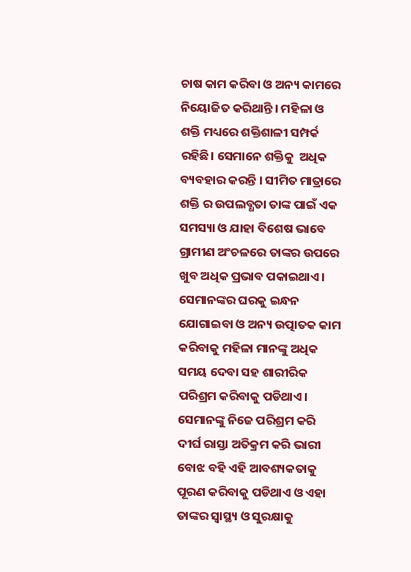ଚାଷ କାମ କରିବା ଓ ଅନ୍ୟ କାମରେ ନିୟୋଜିତ କରିଥାନ୍ତି । ମହିଳା ଓ ଶକ୍ତି ମଧ୍ୟରେ ଶକ୍ତିଶାଳୀ ସମ୍ପର୍କ ରହିଛି। ସେମାନେ ଶକ୍ତିକୁ  ଅଧିକ ବ୍ୟବହାର କରନ୍ତି । ସୀମିତ ମାତ୍ରାରେ ଶକ୍ତି ର ଉପଲବ୍ଧତା ତାଙ୍କ ପାଇଁ ଏକ ସମସ୍ୟା ଓ ଯାହା ବିଶେଷ ଭାବେ ଗ୍ରାମୀଣ ଅଂଚଳରେ ତାଙ୍କର ଉପରେ ଖୁବ ଅଧିକ ପ୍ରଭାବ ପକାଇଥାଏ। ସେମାନଙ୍କର ଘରକୁ ଇନ୍ଧନ ଯୋଗାଇବା ଓ ଅନ୍ୟ ଉତ୍ପାତକ କାମ କରିବାକୁ ମହିଳା ମାନଙ୍କୁ ଅଧିକ ସମୟ ଦେବା ସହ ଶାରୀରିକ ପରିଶ୍ରମ କରିବାକୁ ପଡିଥାଏ। ସେମାନଙ୍କୁ ନିଜେ ପରିଶ୍ରମ କରି ଦୀର୍ଘ ରାସ୍ତା ଅତିକ୍ରମ କରି ଭାରୀ ବୋଝ ବହି ଏହି ଆବଶ୍ୟକତାକୁ ପୂରଣ କରିବାକୁ ପଡିଥାଏ ଓ ଏହା ତାଙ୍କର ସ୍ୱାସ୍ଥ୍ୟ ଓ ସୁରକ୍ଷାକୁ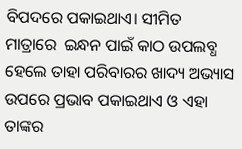ବିପଦରେ ପକାଇଥାଏ। ସୀମିତ ମାତ୍ରାରେ  ଇନ୍ଧନ ପାଇଁ କାଠ ଉପଲବ୍ଧ ହେଲେ ତାହା ପରିବାରର ଖାଦ୍ୟ ଅଭ୍ୟାସ ଉପରେ ପ୍ରଭାବ ପକାଇଥାଏ ଓ ଏହା ତାଙ୍କର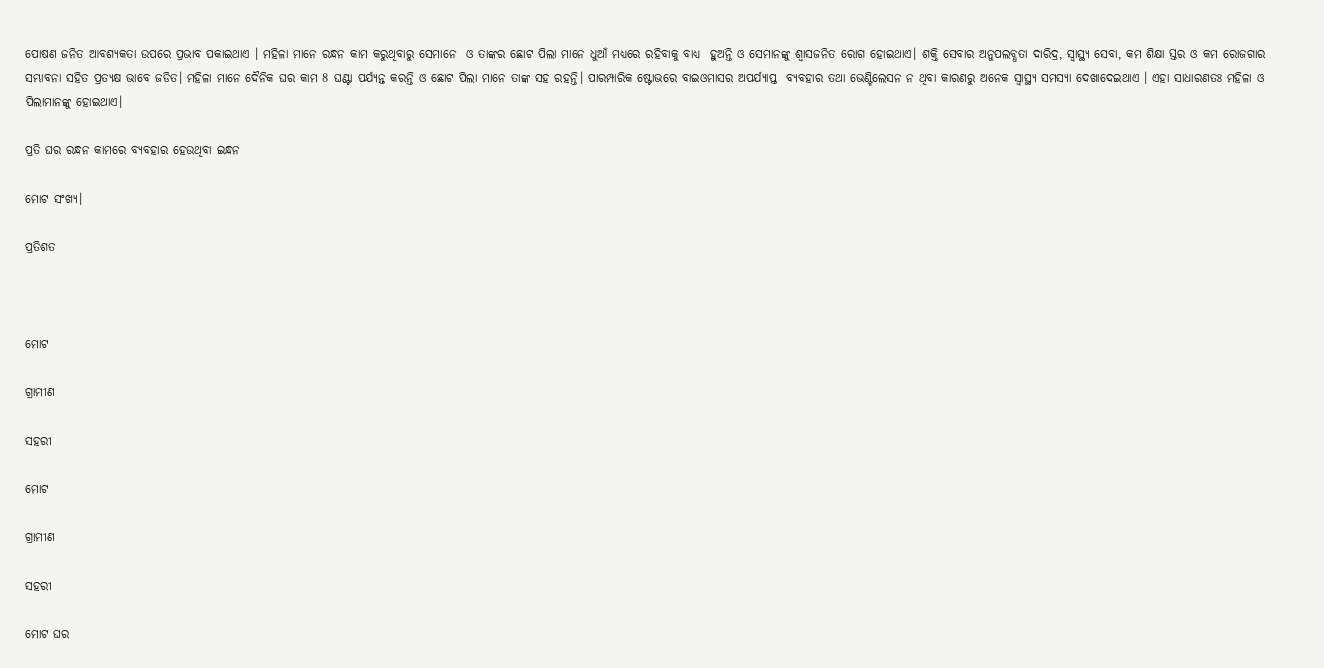ପୋଷଣ ଜନିତ ଆବଶ୍ୟକତା ଉପରେ ପ୍ରଭାବ ପକାଇଥାଏ । ମହିଳା ମାନେ ରନ୍ଧନ କାମ କରୁଥିବାରୁ ସେମାନେ  ଓ ତାଙ୍କର ଛୋଟ ପିଲା ମାନେ ଧୁଆଁ ମଧ୍ୟରେ ରହିବାକୁ ବାଧ୍ୟ  ହୁଅନ୍ତି ଓ ସେମାନଙ୍କୁ ଶ୍ଵାସଜନିତ ରୋଗ ହୋଇଥାଏ। ଶକ୍ତି ସେବାର ଅନୁପଲବ୍ଧତା ଦାରିଦ୍ର, ସ୍ୱାସ୍ଥ୍ୟ ସେବା, କମ ଶିକ୍ଷା ସ୍ତର ଓ କମ ରୋଜଗାର ସମ୍ଭାବନା ସହିତ ପ୍ରତ୍ୟକ୍ଷ ଭାବେ ଜଡିତ। ମହିଳା ମାନେ ଦୈନିକ ଘର କାମ 8 ଘଣ୍ଟା ପର୍ଯ୍ୟନ୍ତ କରନ୍ତି ଓ ଛୋଟ ପିଲା ମାନେ ତାଙ୍କ ସହ ରହନ୍ତି। ପାରମ୍ପାରିକ ଷ୍ଟୋଭରେ ବାଇଓମାସର ଅପର୍ଯ୍ୟାପ୍ତ  ବ୍ୟବହାର ତଥା ଭେଣ୍ଟିଲେସନ ନ ଥିବା କାରଣରୁ ଅନେକ ସ୍ୱାସ୍ଥ୍ୟ ସମସ୍ୟା ଦେଖାଦେଇଥାଏ । ଏହା ସାଧାରଣତଃ ମହିଳା ଓ ପିଲାମାନଙ୍କୁ ହୋଇଥାଏ।

ପ୍ରତି ଘର ରନ୍ଧନ କାମରେ ବ୍ୟବହାର ହେଉଥିବା ଇନ୍ଧନ

ମୋଟ ସଂଖ୍ୟ।

ପ୍ରତିଶତ



ମୋଟ

ଗ୍ରାମୀଣ

ସହରୀ

ମୋଟ

ଗ୍ରାମୀଣ

ସହରୀ

ମୋଟ ଘର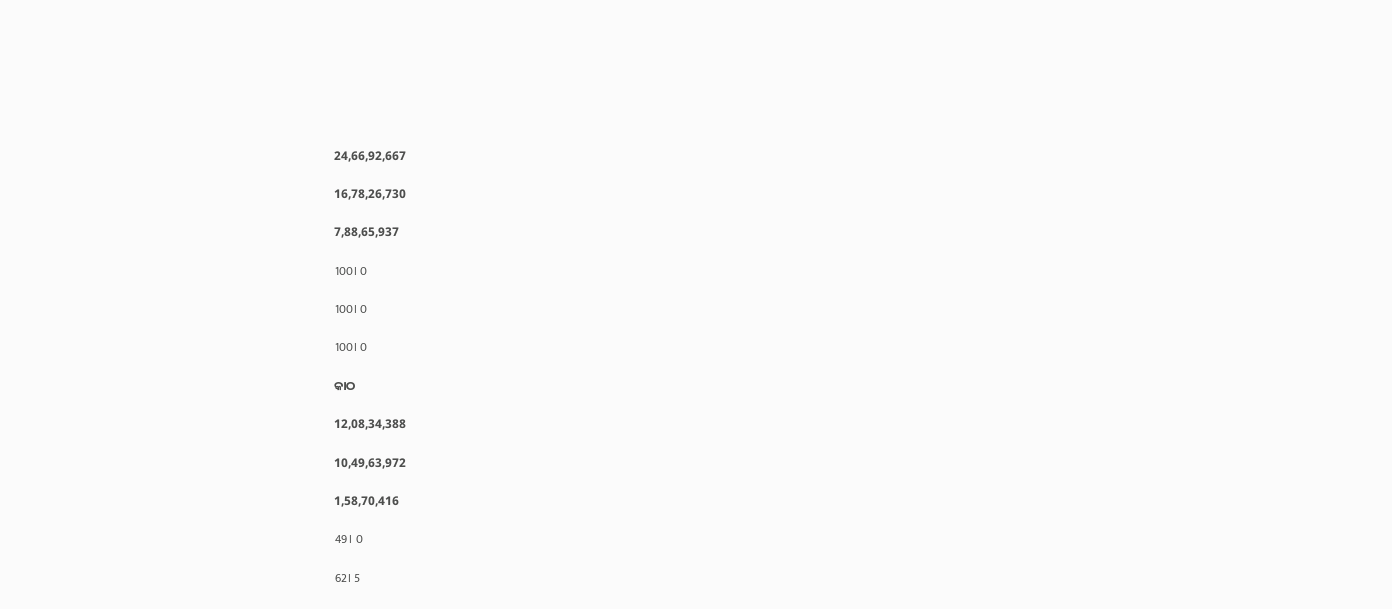24,66,92,667

16,78,26,730

7,88,65,937

100। 0

100। 0

100। 0

କାଠ

12,08,34,388

10,49,63,972

1,58,70,416

49। 0

62। 5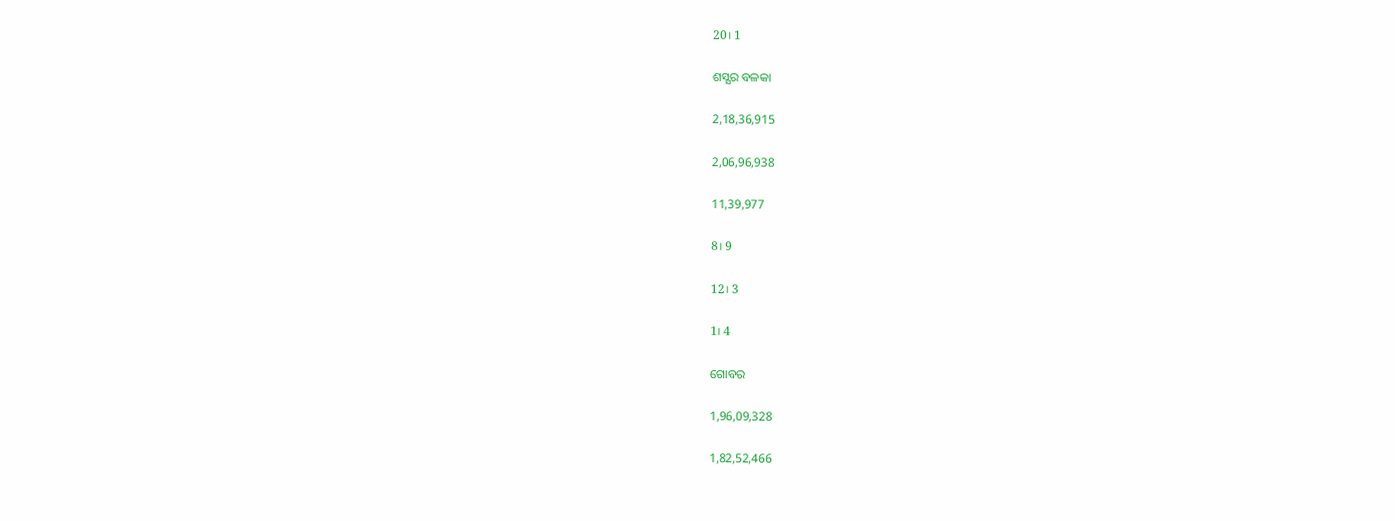20। 1

ଶସ୍ଯର ବଳକା

2,18,36,915

2,06,96,938

11,39,977

8। 9

12। 3

1। 4

ଗୋବର

1,96,09,328

1,82,52,466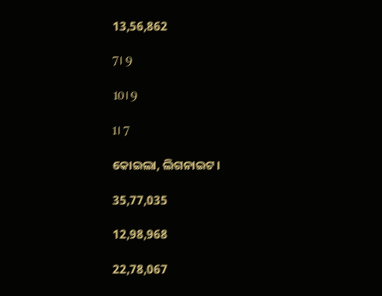13,56,862

7। 9

10। 9

1। 7

କୋଇଲା, ଲିଗନାଇଟ।

35,77,035

12,98,968

22,78,067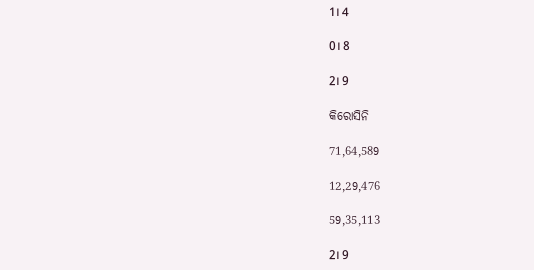1। 4

0। 8

2। 9

କିରୋସିନି

71,64,589

12,29,476

59,35,113

2। 9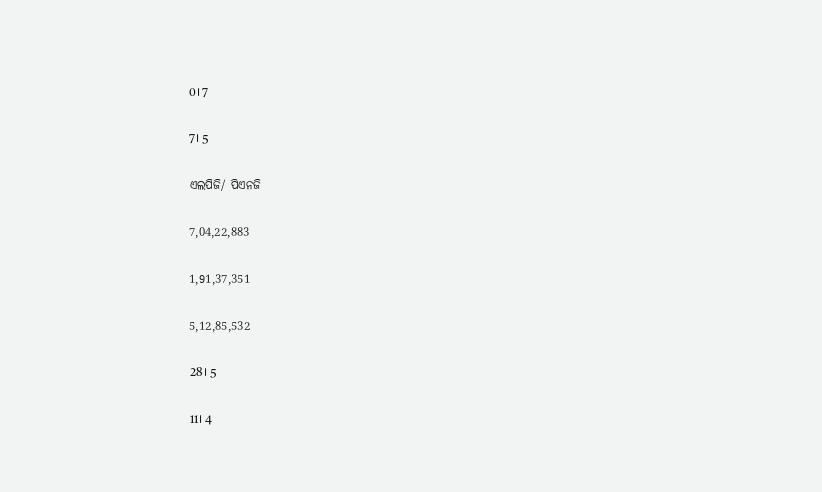0। 7

7। 5

ଏଲପିଜି/ ପିଏନଜି

7,04,22,883

1,91,37,351

5,12,85,532

28। 5

11। 4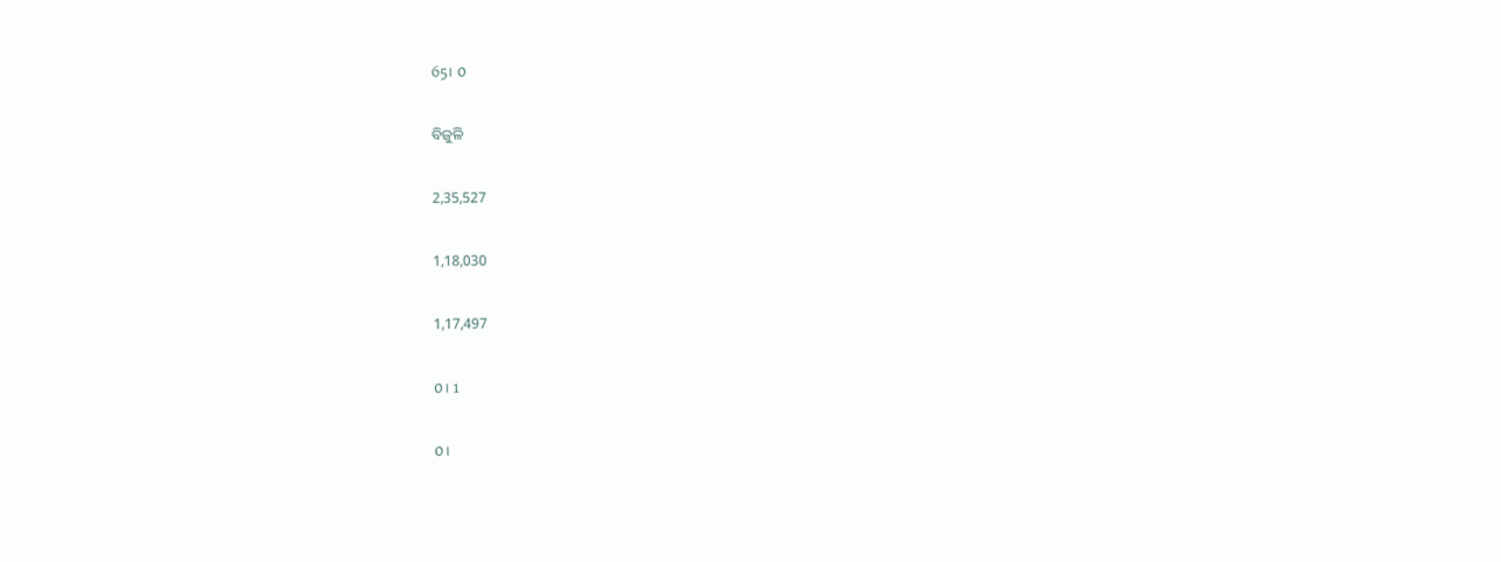65। 0

ବିଜୁଳି

2,35,527

1,18,030

1,17,497

0। 1

0।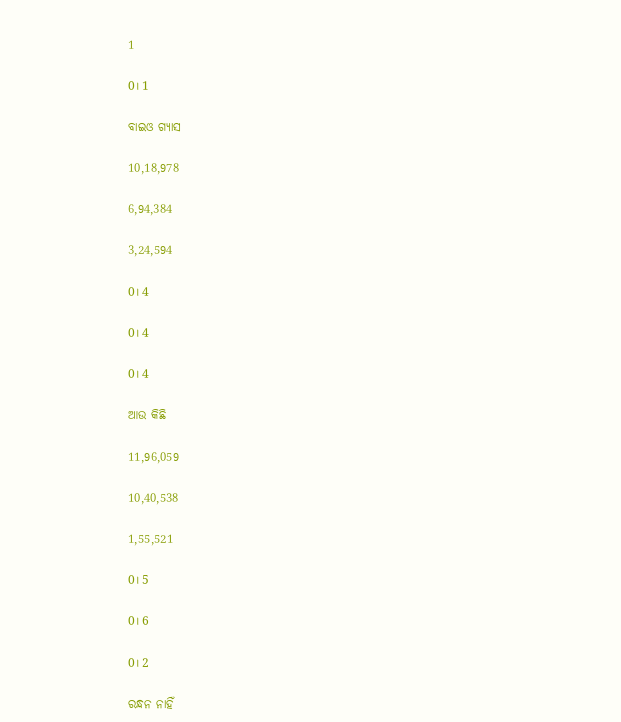1

0। 1

ବାଇଓ ଗ୍ୟାସ

10,18,978

6,94,384

3,24,594

0। 4

0। 4

0। 4

ଆଉ କିଛି

11,96,059

10,40,538

1,55,521

0। 5

0। 6

0। 2

ରନ୍ଧନ ନାହିଁ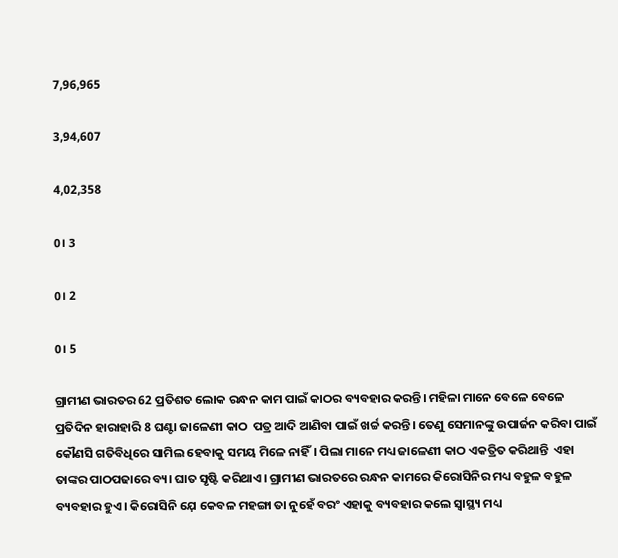7,96,965

3,94,607

4,02,358

0। 3

0। 2

0। 5

ଗ୍ରାମୀଣ ଭାରତର 62 ପ୍ରତିଶତ ଲୋକ ରନ୍ଧନ କାମ ପାଇଁ କାଠର ବ୍ୟବହାର କରନ୍ତି। ମହିଳା ମାନେ ବେଳେ ବେଳେ  ପ୍ରତିଦିନ ହାରାହାରି 8 ଘଣ୍ଟା ଜାଳେଣୀ କାଠ  ପତ୍ର ଆଦି ଆଣିବା ପାଇଁ ଖର୍ଚ୍ଚ କରନ୍ତି। ତେଣୁ ସେମାନଙ୍କୁ ଉପାର୍ଜନ କରିବା ପାଇଁ କୌଣସି ଗତିବିଧିରେ ସାମିଲ ହେବାକୁ ସମୟ ମିଳେ ନାହିଁ। ପିଲା ମାନେ ମଧ୍ୟ ଜାଳେଣୀ କାଠ ଏକତ୍ରିତ କରିଥାନ୍ତି  ଏହା ତାଙ୍କର ପାଠପଢାରେ ବ୍ୟ। ଘାତ ସୃଷ୍ଟି କରିଥାଏ। ଗ୍ରାମୀଣ ଭାରତରେ ରନ୍ଧନ କାମରେ କିରୋସିନିର ମଧ୍ୟ ବହୁଳ ବହୁଳ ବ୍ୟବହାର ହୁଏ। କିରୋସିନି ଯ଼େ କେବଳ ମହଙ୍ଗା ତା ନୁହେଁ ବରଂ ଏହାକୁ ବ୍ୟବହାର କଲେ ସ୍ୱାସ୍ଥ୍ୟ ମଧ୍ୟ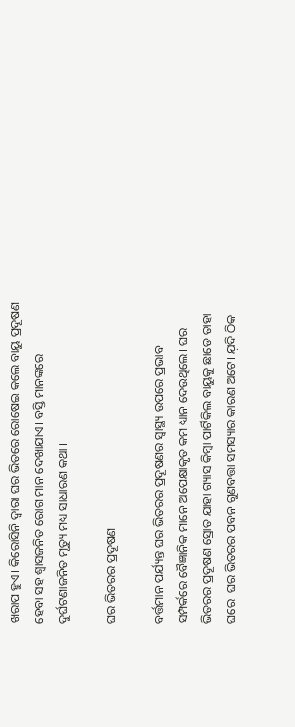ଖରାପ ହୁଏ। କିରୋସିନି ଦ୍ଵାରା ଘର ଭିତରେ ରୋଷେଇ କଲେ ବାୟୁ ପ୍ରଦୂଷଣ ହେବା ସହ ଶ୍ଵାସଜନିତ ରୋଗ ମାନ ଦେଖାଯାଏ। ବସ୍ତି ମାନଙ୍କରେ  ଦୁର୍ଘଟଣାଜନିତ ମୃତ୍ୟୁ ମଧ୍ୟ ସାଧାରଣ କଥା ।

ଘର ଭିତରର ପ୍ରଦୂଷଣ

ବର୍ତ୍ତମାନ ପର୍ଯ୍ୟନ୍ତ ଘର ଭିତରର ପ୍ରଦୂଷଣର ସ୍ୱାସ୍ଥ୍ୟ ଉପରେ ପ୍ରଭାବ ସମ୍ପର୍କରେ ବୈଜ୍ଞାନିକ ମାନେ ଅପେକ୍ଷାକୃତ କମ ଧ୍ୟାନ ଦେଉଥିଲେ। ଘର ଭିତରର ପ୍ରଦୂଷଣ ସ୍ରୋତ ଯାହା ଗ୍ୟାସ କିମ୍ବା ପାର୍ଟିକିଲ ବାୟୁକୁ ଛାଡେ ତାହା ଘରେ  ଘର ଭିତରର ପବନ ଗୁଣବତ୍ତା ସମସ୍ୟାର କାରଣ ଅଟେ। ଯ଼ଦି ଠିକ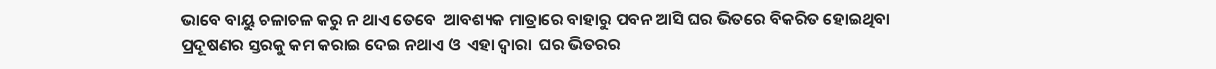ଭାବେ ବାୟୁ ଚଳାଚଳ କରୁ ନ ଥାଏ ତେବେ  ଆବଶ୍ୟକ ମାତ୍ରାରେ ବାହାରୁ ପବନ ଆସି ଘର ଭିତରେ ବିକରିତ ହୋଇଥିବା ପ୍ରଦୂଷଣର ସ୍ତରକୁ କମ କରାଇ ଦେଇ ନଥାଏ ଓ  ଏହା ଦ୍ଵାରା  ଘର ଭିତରର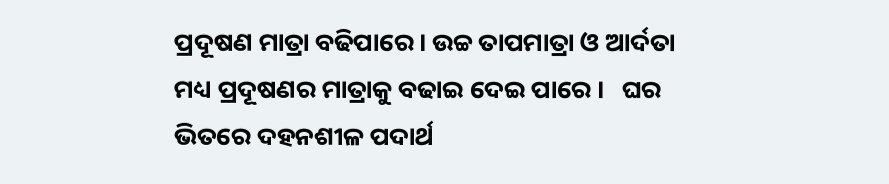ପ୍ରଦୂଷଣ ମାତ୍ରା ବଢିପାରେ। ଉଚ୍ଚ ତାପମାତ୍ରା ଓ ଆର୍ଦତା ମଧ୍ୟ ପ୍ରଦୂଷଣର ମାତ୍ରାକୁ ବଢାଇ ଦେଇ ପାରେ ।   ଘର ଭିତରେ ଦହନଶୀଳ ପଦାର୍ଥ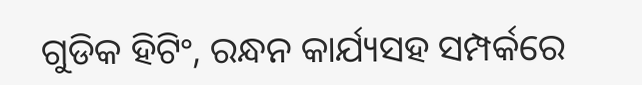ଗୁଡିକ ହିଟିଂ, ରନ୍ଧନ କାର୍ଯ୍ୟସହ ସମ୍ପର୍କରେ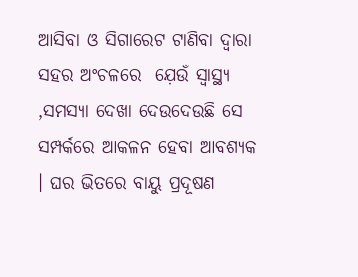ଆସିବା ଓ ସିଗାରେଟ ଟାଣିବା ଦ୍ଵାରା ସହର ଅଂଚଳରେ  ଯ଼େଉଁ ସ୍ୱାସ୍ଥ୍ୟ ,ସମସ୍ୟା ଦେଖା ଦେଉଦେଉଛି ସେ ସମ୍ପର୍କରେ ଆକଳନ ହେବା ଆବଶ୍ୟକ । ଘର ଭିତରେ ବାୟୁ ପ୍ରଦୂଷଣ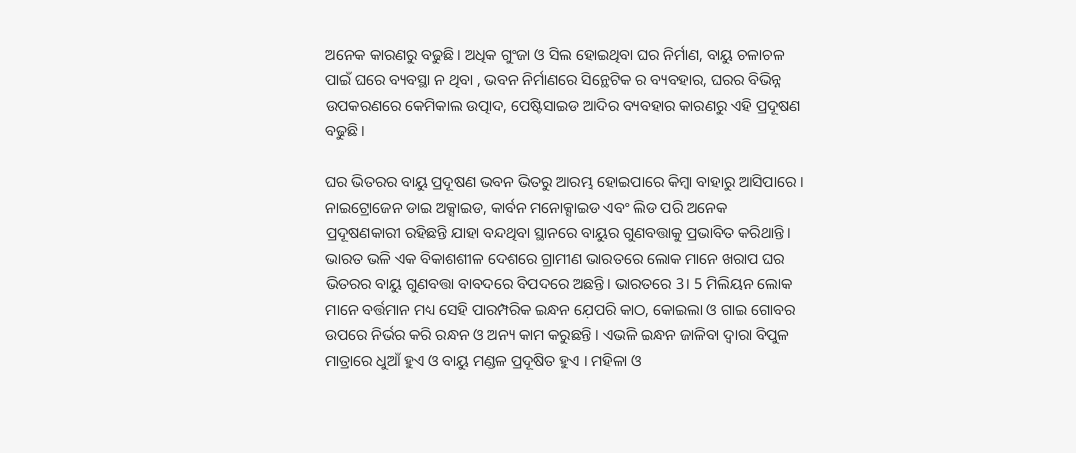ଅନେକ କାରଣରୁ ବଢୁଛି। ଅଧିକ ଗୁଂଜା ଓ ସିଲ ହୋଇଥିବା ଘର ନିର୍ମାଣ, ବାୟୁ ଚଳାଚଳ ପାଇଁ ଘରେ ବ୍ୟବସ୍ଥା ନ ଥିବା , ଭବନ ନିର୍ମାଣରେ ସିନ୍ଥେଟିକ ର ବ୍ୟବହାର, ଘରର ବିଭିନ୍ନ ଉପକରଣରେ କେମିକାଲ ଉତ୍ପାଦ, ପେଷ୍ଟିସାଇଡ ଆଦିର ବ୍ୟବହାର କାରଣରୁ ଏହି ପ୍ରଦୂଷଣ ବଢୁଛି।

ଘର ଭିତରର ବାୟୁ ପ୍ରଦୂଷଣ ଭବନ ଭିତରୁ ଆରମ୍ଭ ହୋଇପାରେ କିମ୍ବା ବାହାରୁ ଆସିପାରେ । ନାଇଟ୍ରୋଜେନ ଡାଇ ଅକ୍ସାଇଡ, କାର୍ବନ ମନୋକ୍ସାଇଡ ଏବଂ ଲିଡ ପରି ଅନେକ  ପ୍ରଦୂଷଣକାରୀ ରହିଛନ୍ତି ଯାହା ବନ୍ଦଥିବା ସ୍ଥାନରେ ବାୟୁର ଗୁଣବତ୍ତାକୁ ପ୍ରଭାବିତ କରିଥାନ୍ତି। ଭାରତ ଭଳି ଏକ ବିକାଶଶୀଳ ଦେଶରେ ଗ୍ରାମୀଣ ଭାରତରେ ଲୋକ ମାନେ ଖରାପ ଘର ଭିତରର ବାୟୁ ଗୁଣବତ୍ତା ବାବଦରେ ବିପଦରେ ଅଛନ୍ତି। ଭାରତରେ 3। 5 ମିଲିୟନ ଲୋକ ମାନେ ବର୍ତ୍ତମାନ ମଧ୍ୟ ସେହି ପାରମ୍ପରିକ ଇନ୍ଧନ ଯ଼େପରି କାଠ, କୋଇଲା ଓ ଗାଇ ଗୋବର ଉପରେ ନିର୍ଭର କରି ରନ୍ଧନ ଓ ଅନ୍ୟ କାମ କରୁଛନ୍ତି । ଏଭଳି ଇନ୍ଧନ ଜାଳିବା ଦ୍ଵାରା ବିପୁଳ ମାତ୍ରାରେ ଧୁଆଁ ହୁଏ ଓ ବାୟୁ ମଣ୍ଡଳ ପ୍ରଦୂଷିତ ହୁଏ । ମହିଳା ଓ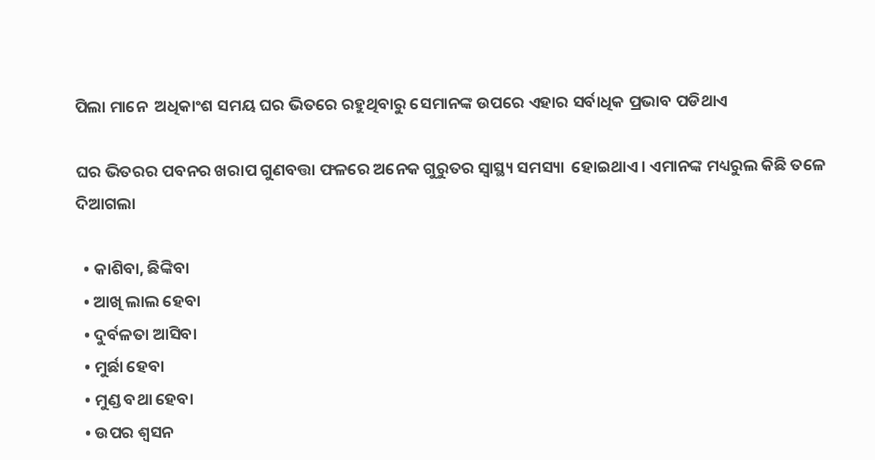ପିଲା ମାନେ  ଅଧିକାଂଶ ସମୟ ଘର ଭିତରେ ରହୁଥିବାରୁ ସେମାନଙ୍କ ଉପରେ ଏହାର ସର୍ବାଧିକ ପ୍ରଭାବ ପଡିଥାଏ

ଘର ଭିତରର ପବନର ଖରାପ ଗୁଣବତ୍ତା ଫଳରେ ଅନେକ ଗୁରୁତର ସ୍ୱାସ୍ଥ୍ୟ ସମସ୍ୟା  ହୋଇଥାଏ। ଏମାନଙ୍କ ମଧ୍ୟରୁଲ କିଛି ତଳେ ଦିଆଗଲା

  • କାଶିବା, ଛିଙ୍କିବା
  • ଆଖି ଲାଲ ହେବା
  • ଦୁର୍ବଳତା ଆସିବା
  • ମୁର୍ଛା ହେବା
  • ମୁଣ୍ଡ ବଥା ହେବା
  • ଉପର ଶ୍ବସନ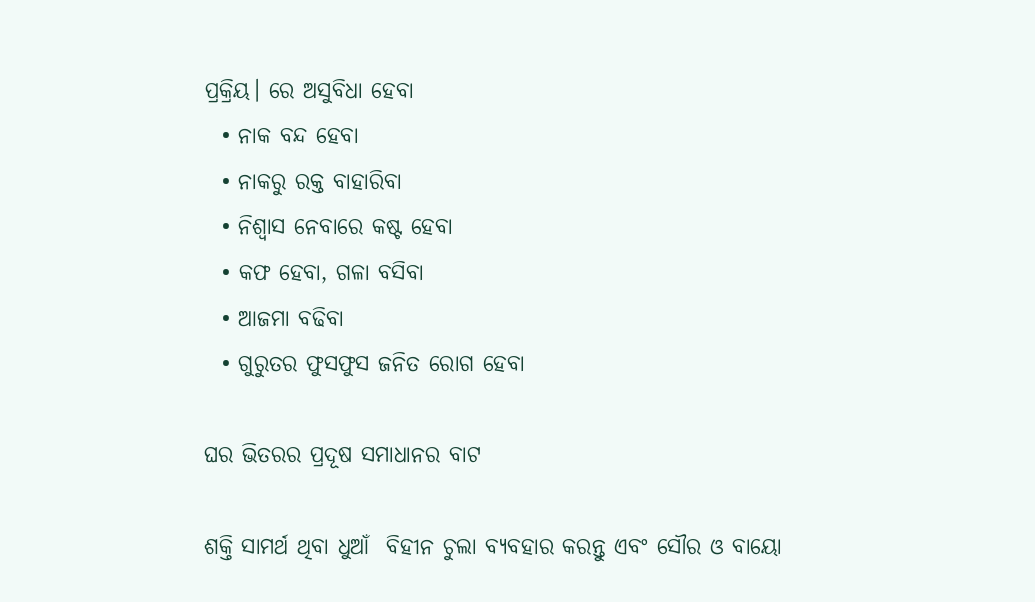ପ୍ରକ୍ରିୟ। ରେ ଅସୁବିଧା ହେବା
  • ନାକ ବନ୍ଦ ହେବା
  • ନାକରୁ ରକ୍ତ ବାହାରିବା
  • ନିଶ୍ଵାସ ନେବାରେ କଷ୍ଟ ହେବା
  • କଫ ହେବା, ଗଳା ବସିବା
  • ଆଜମା ବଢିବା
  • ଗୁରୁତର ଫୁସଫୁସ ଜନିତ ରୋଗ ହେବା

ଘର ଭିତରର ପ୍ରଦୂଷ ସମାଧାନର ବାଟ

ଶକ୍ତି ସାମର୍ଥ ଥିବା ଧୁଆଁ  ବିହୀନ ଚୁଲା ବ୍ୟବହାର କରନ୍ତୁ ଏବଂ ସୌର ଓ ବାୟୋ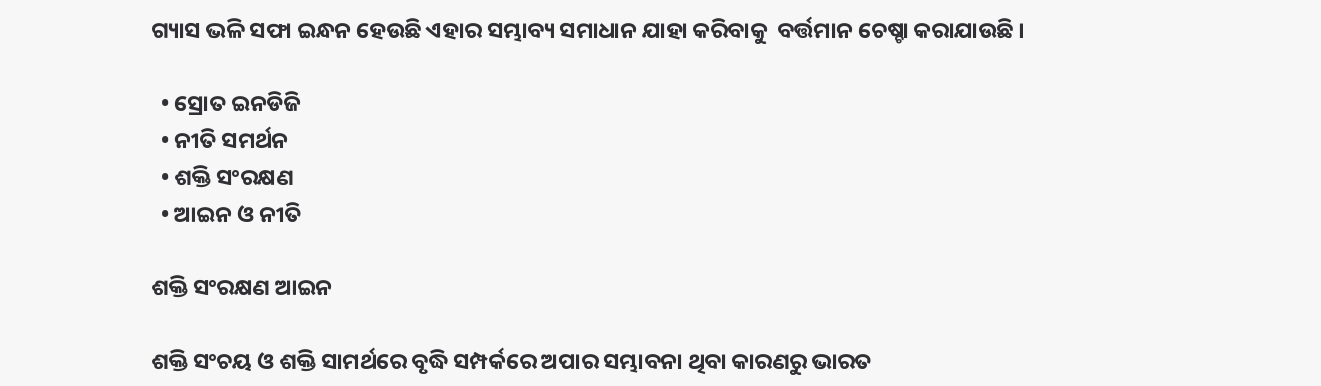ଗ୍ୟାସ ଭଳି ସଫା ଇନ୍ଧନ ହେଉଛି ଏହାର ସମ୍ଭାବ୍ୟ ସମାଧାନ ଯାହା କରିବାକୁ  ବର୍ତ୍ତମାନ ଚେଷ୍ଚା କରାଯାଉଛି ।

  • ସ୍ରୋତ ଇନଡିଜି
  • ନୀତି ସମର୍ଥନ
  • ଶକ୍ତି ସଂରକ୍ଷଣ
  • ଆଇନ ଓ ନୀତି

ଶକ୍ତି ସଂରକ୍ଷଣ ଆଇନ

ଶକ୍ତି ସଂଚୟ ଓ ଶକ୍ତି ସାମର୍ଥରେ ବୃଦ୍ଧି ସମ୍ପର୍କରେ ଅପାର ସମ୍ଭାବନା ଥିବା କାରଣରୁ ଭାରତ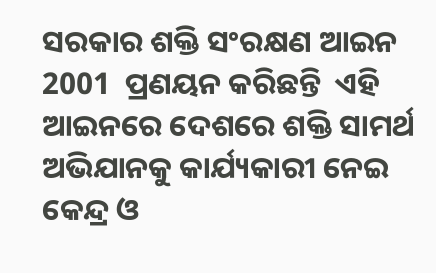ସରକାର ଶକ୍ତି ସଂରକ୍ଷଣ ଆଇନ 2001  ପ୍ରଣୟନ କରିଛନ୍ତି  ଏହି ଆଇନରେ ଦେଶରେ ଶକ୍ତି ସାମର୍ଥ ଅଭିଯାନକୁ କାର୍ଯ୍ୟକାରୀ ନେଇ କେନ୍ଦ୍ର ଓ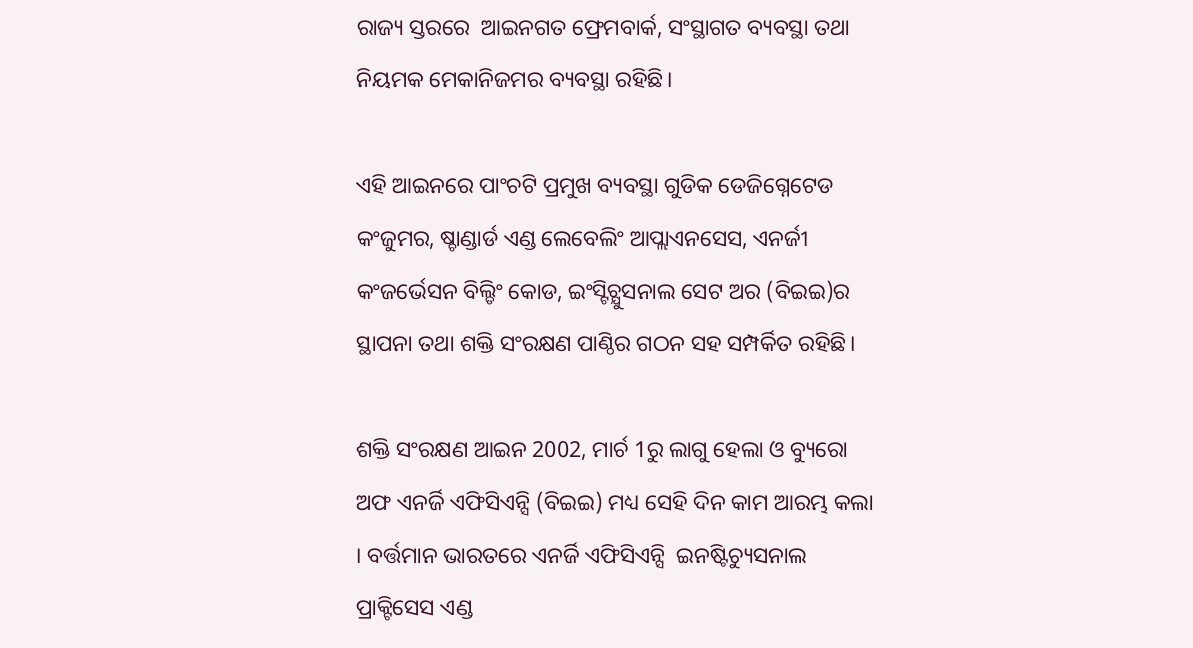ରାଜ୍ୟ ସ୍ତରରେ  ଆଇନଗତ ଫ୍ରେମବାର୍କ, ସଂସ୍ଥାଗତ ବ୍ୟବସ୍ଥା ତଥା ନିୟମକ ମେକାନିଜମର ବ୍ୟବସ୍ଥା ରହିଛି।

ଏହି ଆଇନରେ ପାଂଚଟି ପ୍ରମୁଖ ବ୍ୟବସ୍ଥା ଗୁଡିକ ଡେଜିଗ୍ନେଟେଡ କଂଜୁମର, ଷ୍ଚାଣ୍ଡାର୍ଡ ଏଣ୍ଡ ଲେବେଲିଂ ଆପ୍ଲାଏନସେସ, ଏନର୍ଜୀ କଂଜର୍ଭେସନ ବିଲ୍ଡିଂ କୋଡ, ଇଂସ୍ଟିଚ୍ଯୁସନାଲ ସେଟ ଅର (ବିଇଇ)ର ସ୍ଥାପନା ତଥା ଶକ୍ତି ସଂରକ୍ଷଣ ପାଣ୍ଠିର ଗଠନ ସହ ସମ୍ପର୍କିତ ରହିଛି।

ଶକ୍ତି ସଂରକ୍ଷଣ ଆଇନ 2002, ମାର୍ଚ 1ରୁ ଲାଗୁ ହେଲା ଓ ବ୍ୟୁରୋ ଅଫ ଏନର୍ଜି ଏଫିସିଏନ୍ସି (ବିଇଇ) ମଧ୍ୟ ସେହି ଦିନ କାମ ଆରମ୍ଭ କଲା । ବର୍ତ୍ତମାନ ଭାରତରେ ଏନର୍ଜି ଏଫିସିଏନ୍ସି  ଇନଷ୍ଟିଚ୍ୟୁସନାଲ ପ୍ରାକ୍ଟିସେସ ଏଣ୍ଡ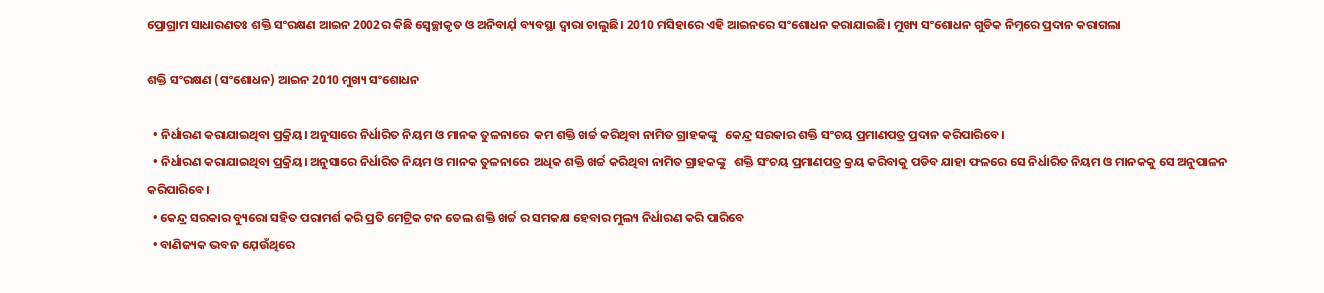ପ୍ରୋଗ୍ରାମ ସାଧାରଣତଃ ଶକ୍ତି ସଂରକ୍ଷଣ ଆଇନ 2002ର କିଛି ସ୍ଵେଚ୍ଛାକୃତ ଓ ଅନିବାର୍ଯ଼ ବ୍ୟବସ୍ଥା ଦ୍ଵାରା ଚାଲୁଛି। 2010 ମସିହାରେ ଏହି ଆଇନରେ ସଂଶୋଧନ କରାଯାଇଛି। ମୁଖ୍ୟ ସଂଶୋଧନ ଗୁଡିକ ନିମ୍ନରେ ପ୍ରଦାନ କରାଗଲା

ଶକ୍ତି ସଂରକ୍ଷଣ (ସଂଶୋଧନ) ଆଇନ 2010 ମୁଖ୍ୟ ସଂଶୋଧନ

  • ନିର୍ଧାରଣ କରାଯାଇଥିବା ପ୍ରକ୍ରିୟ। ଅନୁସାରେ ନିର୍ଧାରିତ ନିୟମ ଓ ମାନକ ତୁଳନାରେ  କମ ଶକ୍ତି ଖର୍ଚ୍ଚ କରିଥିବା ନାମିତ ଗ୍ରାହକଙ୍କୁ   କେନ୍ଦ୍ର ସରକାର ଶକ୍ତି ସଂଚୟ ପ୍ରମାଣପତ୍ର ପ୍ରଦାନ କରିପାରିବେ।
  • ନିର୍ଧାରଣ କରାଯାଇଥିବା ପ୍ରକ୍ରିୟ। ଅନୁସାରେ ନିର୍ଧାରିତ ନିୟମ ଓ ମାନକ ତୁଳନାରେ  ଅଧିକ ଶକ୍ତି ଖର୍ଚ୍ଚ କରିଥିବା ନାମିତ ଗ୍ରାହକଙ୍କୁ   ଶକ୍ତି ସଂଚୟ ପ୍ରମାଣପତ୍ର କ୍ରୟ କରିବାକୁ ପଡିବ ଯାହା ଫଳରେ ସେ ନିର୍ଧାରିତ ନିୟମ ଓ ମାନକକୁ ସେ ଅନୁପାଳନ କରିପାରିବେ।
  • କେନ୍ଦ୍ର ସରକାର ବ୍ୟୁରୋ ସହିତ ପରାମର୍ଶ କରି ପ୍ରତି ମେଟ୍ରିକ ଟନ ତେଲ ଶକ୍ତି ଖର୍ଚ୍ଚ ର ସମକକ୍ଷ ହେବାର ମୁଲ୍ୟ ନିର୍ଧାରଣ କରି ପାରିବେ
  • ବାଣିଜ୍ୟକ ଭବନ ଯ଼େଉଁଥିରେ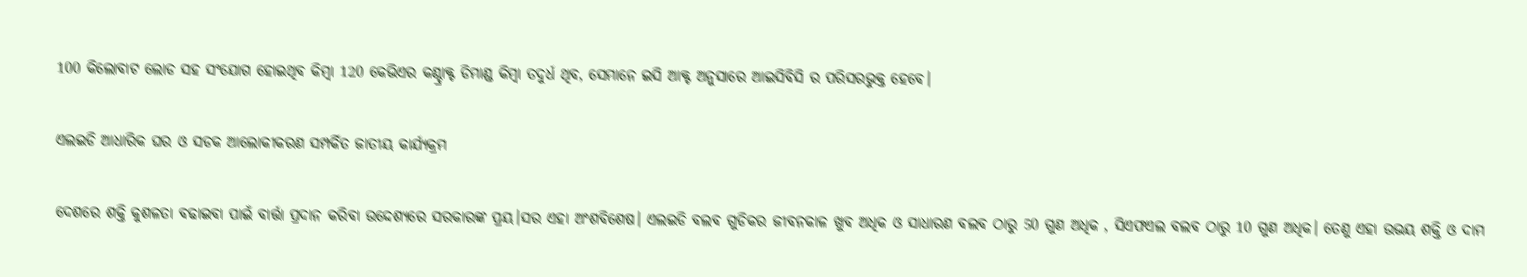100 କିଲୋବାଟ ଲୋଡ ସହ ସଂଯୋଗ ହୋଇଥିବ କିମ୍ବା 120 କେଭିଏର କଣ୍ଚ୍ରାକ୍ଟ ଡିମାଣ୍ଡ କିମ୍ବା ତଦୁର୍ଧ ଥିବ, ସେମାନେ ଇସି ଆକ୍ଟ ଅନୁସାରେ ଆଇସିବିସି ର ପରିସରଭୁକ୍ତ ହେବେ।

ଏଲଇଡି ଆଧାରିକ ଘର ଓ ସଡକ ଆଲୋକୀକରଣ ସମ୍ପର୍କିତ ଜାତୀୟ କାର୍ଯ୍ୟକ୍ରମ

ଦେଶରେ ଶକ୍ତି କୁଶଳତା ବଢାଇବା ପାଇଁ ବାର୍ତ୍ତା ପ୍ରଦାନ କରିବା ଉଦ୍ଦେଶ୍ୟରେ ସରକାରଙ୍କ ପ୍ରୟ।ସର ଏହା ଅଂଶବିଶେଷ। ଏଲଇଡି ବଲବ ଗୁଡିକର ଜୀବନକାଳ ଖୁବ ଅଧିକ ଓ ସାଧାରଣ ବଲବ ଠାରୁ 50 ଗୁଣ ଅଧିକ , ସିଏଫଏଲ ବଲବ ଠାରୁ 10 ଗୁଣ ଅଧିକ। ତେଣୁ ଏହା ଉଭୟ ଶକ୍ତି ଓ ଦାମ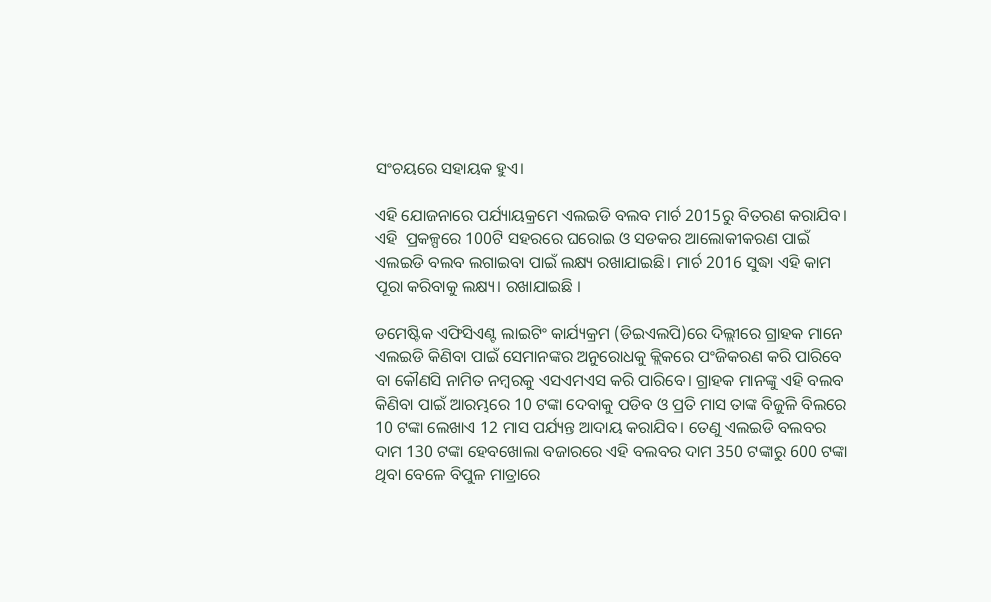ସଂଚୟରେ ସହାୟକ ହୁଏ।

ଏହି ଯୋଜନାରେ ପର୍ଯ୍ୟାୟକ୍ରମେ ଏଲଇଡି ବଲବ ମାର୍ଚ 2015ରୁ ବିତରଣ କରାଯିବ। ଏହି  ପ୍ରକଳ୍ପରେ 100ଟି ସହରରେ ଘରୋଇ ଓ ସଡକର ଆଲୋକୀକରଣ ପାଇଁ ଏଲଇଡି ବଲବ ଲଗାଇବା ପାଇଁ ଲକ୍ଷ୍ୟ ରଖାଯାଇଛି। ମାର୍ଚ 2016 ସୁଦ୍ଧା ଏହି କାମ ପୂରା କରିବାକୁ ଲକ୍ଷ୍ୟ। ରଖାଯାଇଛି ।

ଡମେଷ୍ଟିକ ଏଫିସିଏଣ୍ଟ ଲାଇଟିଂ କାର୍ଯ୍ୟକ୍ରମ (ଡିଇଏଲପି)ରେ ଦିଲ୍ଲୀରେ ଗ୍ରାହକ ମାନେ ଏଲଇଡି କିଣିବା ପାଇଁ ସେମାନଙ୍କର ଅନୁରୋଧକୁ କ୍ଲିକରେ ପଂଜିକରଣ କରି ପାରିବେ ବା କୌଣସି ନାମିତ ନମ୍ବରକୁ ଏସଏମଏସ କରି ପାରିବେ। ଗ୍ରାହକ ମାନଙ୍କୁ ଏହି ବଲବ କିଣିବା ପାଇଁ ଆରମ୍ଭରେ 10 ଟଙ୍କା ଦେବାକୁ ପଡିବ ଓ ପ୍ରତି ମାସ ତାଙ୍କ ବିଜୁଳି ବିଲରେ 10 ଟଙ୍କା ଲେଖାଏ 12 ମାସ ପର୍ଯ୍ୟନ୍ତ ଆଦାୟ କରାଯିବ। ତେଣୁ ଏଲଇଡି ବଲବର ଦାମ 130 ଟଙ୍କା ହେବଖୋଲା ବଜାରରେ ଏହି ବଲବର ଦାମ 350 ଟଙ୍କାରୁ 600 ଟଙ୍କା ଥିବା ବେଳେ ବିପୁଳ ମାତ୍ରାରେ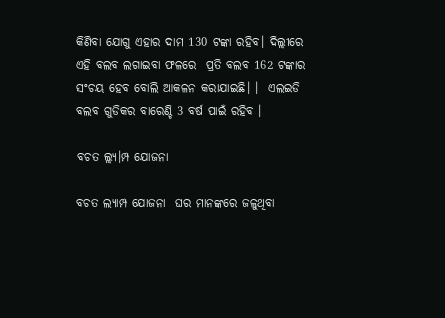କିଣିବା ଯୋଗୁ ଏହାର ଦାମ 130 ଟଙ୍କା ରହିବ। ଦିଲ୍ଲୀରେ ଏହି ବଲବ ଲଗାଇବା ଫଳରେ  ପ୍ରତି ବଲବ 162 ଟଙ୍କାର ସଂଚୟ ହେବ ବୋଲି ଆକଳନ କରାଯାଇଛି। ।  ଏଲଇଡି ବଲବ ଗୁଡିକର ବାରେଣ୍ଚି 3 ବର୍ଷ ପାଇଁ ରହିବ ।

ବଚତ ଲ୍ଲ୍ୟ।ମ୍ପ ଯୋଜନା

ବଚତ ଲ୍ୟାମ୍ପ ଯୋଜନା  ଘର ମାନଙ୍କରେ ଜଳୁଥିବା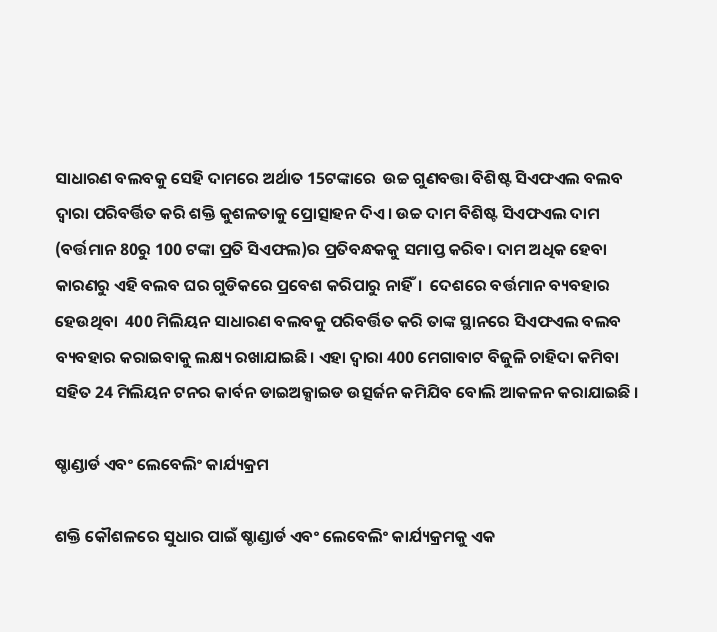ସାଧାରଣ ବଲବକୁ ସେହି ଦାମରେ ଅର୍ଥାତ 15ଟଙ୍କାରେ  ଉଚ୍ଚ ଗୁଣବତ୍ତା ବିଶିଷ୍ଟ ସିଏଫଏଲ ବଲବ ଦ୍ଵାରା ପରିବର୍ତ୍ତିତ କରି ଶକ୍ତି କୁଶଳତାକୁ ପ୍ରୋତ୍ସାହନ ଦିଏ। ଉଚ୍ଚ ଦାମ ବିଶିଷ୍ଟ ସିଏଫଏଲ ଦାମ (ବର୍ତ୍ତମାନ 80ରୁ 100 ଟଙ୍କା ପ୍ରତି ସିଏଫଲ)ର ପ୍ରତିବନ୍ଧକକୁ ସମାପ୍ତ କରିବ। ଦାମ ଅଧିକ ହେବା କାରଣରୁ ଏହି ବଲବ ଘର ଗୁଡିକରେ ପ୍ରବେଶ କରିପାରୁ ନାହିଁ।  ଦେଶରେ ବର୍ତ୍ତମାନ ବ୍ୟବହାର ହେଉଥିବା  400 ମିଲିୟନ ସାଧାରଣ ବଲବକୁ ପରିବର୍ତ୍ତିତ କରି ତାଙ୍କ ସ୍ଥାନରେ ସିଏଫଏଲ ବଲବ ବ୍ୟବହାର କରାଇବାକୁ ଲକ୍ଷ୍ୟ ରଖାଯାଇଛି। ଏହା ଦ୍ଵାରା 400 ମେଗାବାଟ ବିଜୁଳି ଚାହିଦା କମିବା ସହିତ 24 ମିଲିୟନ ଟନର କାର୍ବନ ଡାଇଅକ୍ସାଇଡ ଉତ୍ସର୍ଜନ କମିଯିବ ବୋଲି ଆକଳନ କରାଯାଇଛି ।

ଷ୍ଚାଣ୍ଡାର୍ଡ ଏବଂ ଲେବେଲିଂ କାର୍ଯ୍ୟକ୍ରମ

ଶକ୍ତି କୌଶଳରେ ସୁଧାର ପାଇଁ ଷ୍ଚାଣ୍ଡାର୍ଡ ଏବଂ ଲେବେଲିଂ କାର୍ଯ୍ୟକ୍ରମକୁ ଏକ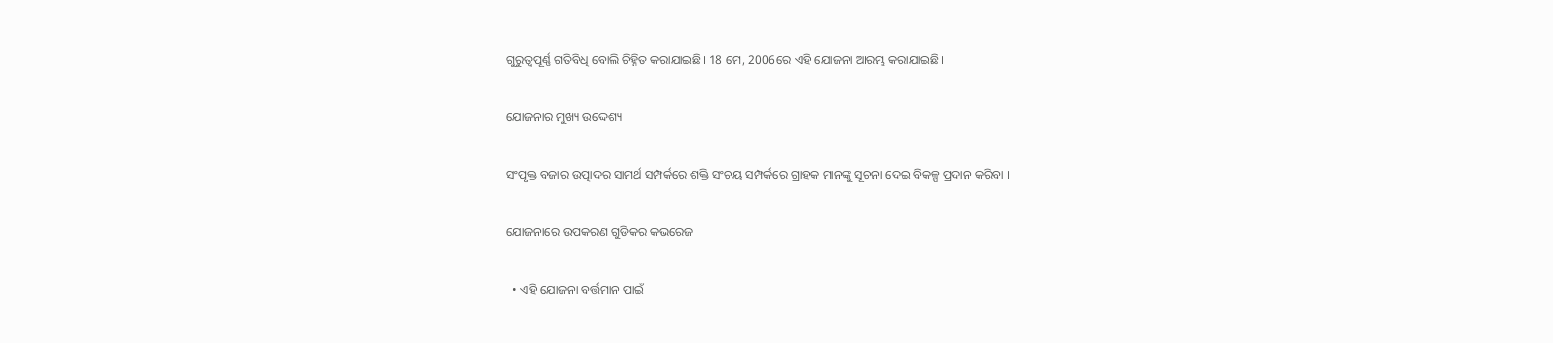ଗୁରୁତ୍ଵପୂର୍ଣ୍ଣ ଗତିବିଧି ବୋଲି ଚିହ୍ନିତ କରାଯାଇଛି। 18 ମେ, 2006ରେ ଏହି ଯୋଜନା ଆରମ୍ଭ କରାଯାଇଛି।

ଯୋଜନାର ମୁଖ୍ୟ ଉଦ୍ଦେଶ୍ୟ

ସଂପୃକ୍ତ ବଜାର ଉତ୍ପାଦର ସାମର୍ଥ ସମ୍ପର୍କରେ ଶକ୍ତି ସଂଚୟ ସମ୍ପର୍କରେ ଗ୍ରାହକ ମାନଙ୍କୁ ସୂଚନା ଦେଇ ବିକଳ୍ପ ପ୍ରଦାନ କରିବା ।

ଯୋଜନାରେ ଉପକରଣ ଗୁଡିକର କଭରେଜ

  • ଏହି ଯୋଜନା ବର୍ତ୍ତମାନ ପାଇଁ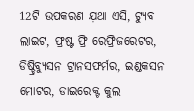12ଟି ଉପକରଣ ଯ଼ଥା ଏସି, ଟ୍ୟୁବ ଲାଇଟ, ଫ୍ରଷ୍ଟ ଫ୍ରି ରେଫ୍ରିଜରେଟର, ଡିଷ୍ଚ୍ରିବ୍ୟୁସନ ଟ୍ରାନସଫର୍ମର, ଇଣ୍ଡକସନ ମୋଟର, ଡାଇରେକ୍ଟ କୁଲ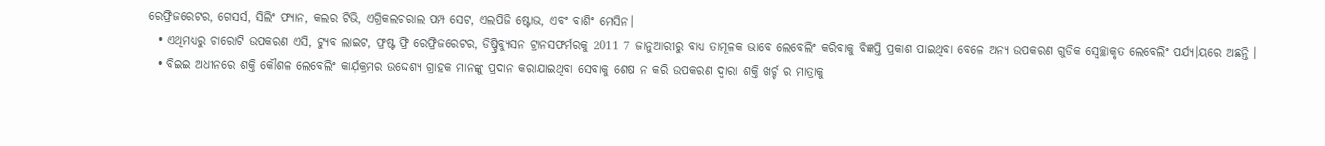ରେଫ୍ରିଜରେଟର, ଗେସର୍ସ, ସିଲିଂ ଫ୍ୟାନ, କଲର ଟିଭି, ଏଗ୍ରିକଲଚରାଲ ପମ୍ପ ସେଟ, ଏଲପିଜି ଷ୍ଟୋଭ, ଏବଂ ବାଶିଂ ମେସିନ।
  • ଏଥିମଧ୍ୟରୁ ଚାରୋଟି ଉପକରଣ ଏସି, ଟ୍ୟୁବ ଲାଇଟ, ଫ୍ରଷ୍ଟ ଫ୍ରି ରେଫ୍ରିଜରେଟର, ଡିଷ୍ଚ୍ରିବ୍ୟୁସନ ଟ୍ରାନସଫର୍ମରକୁ 2011 7 ଜାନୁଆରୀରୁ ବାଧ୍ୟ ତାମୂଳକ ଭାବେ ଲେବେଲିଂ କରିବାକୁ ବିଜ୍ଞପ୍ତି ପ୍ରକାଶ ପାଇଥିବା ବେଳେ ଅନ୍ୟ ଉପକରଣ ଗୁଡିକ ସ୍ଵେଚ୍ଛାକୃତ ଲେବେଲିଂ ପର୍ଯ୍ୟ।ୟରେ ଅଛନ୍ତି ।
  • ବିଇଇ ଅଧୀନରେ ଶକ୍ତି କୌଶଳ ଲେବେଲିଂ କାର୍ଯ଼କ୍ରମର ଉଦ୍ଦେଶ୍ୟ ଗ୍ରାହକ ମାନଙ୍କୁ ପ୍ରଦାନ କରାଯାଇଥିବା ସେବାକୁ ଶେଷ ନ କରି ଉପକରଣ ଦ୍ଵାରା ଶକ୍ତି ଖର୍ଚ୍ଚ ର ମାତ୍ରାକୁ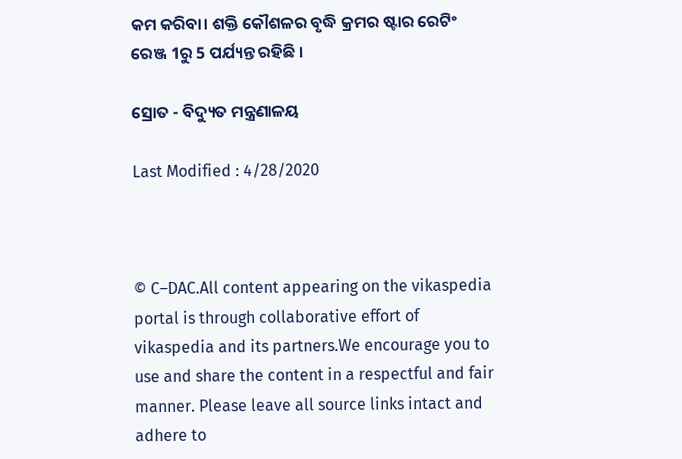କମ କରିବା। ଶକ୍ତି କୌଶଳର ବୃଦ୍ଧି କ୍ରମର ଷ୍ଟାର ରେଟିଂ ରେଞ୍ଜ 1ରୁ 5 ପର୍ଯ୍ୟନ୍ତ ରହିଛି ।

ସ୍ରୋତ - ବିଦ୍ୟୁତ ମନ୍ତ୍ରଣାଳୟ

Last Modified : 4/28/2020



© C–DAC.All content appearing on the vikaspedia portal is through collaborative effort of vikaspedia and its partners.We encourage you to use and share the content in a respectful and fair manner. Please leave all source links intact and adhere to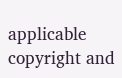applicable copyright and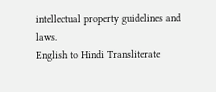intellectual property guidelines and laws.
English to Hindi Transliterate